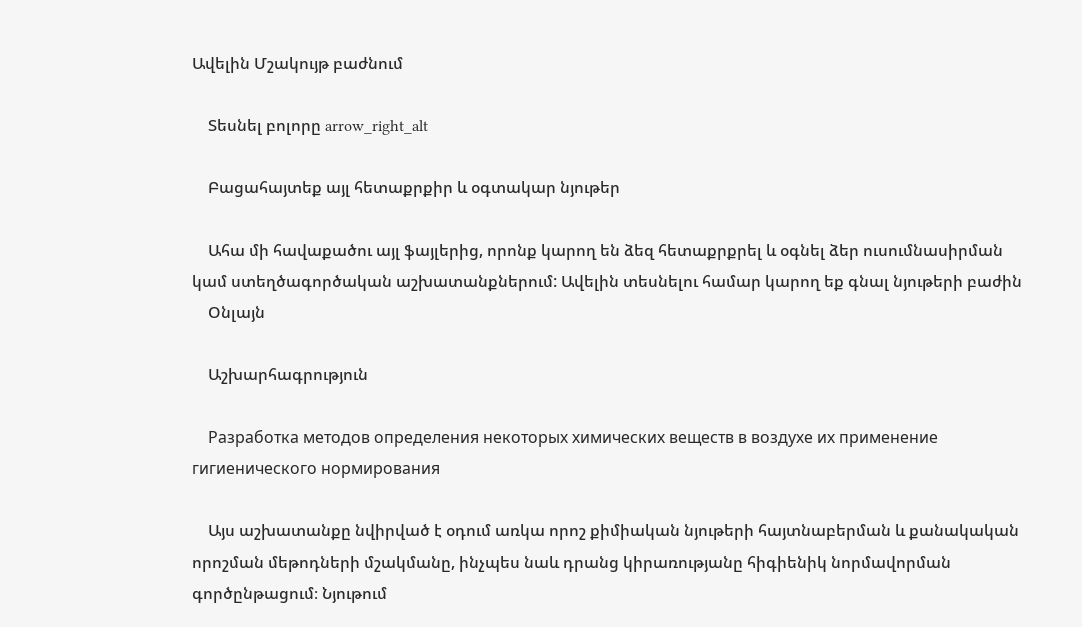Ավելին Մշակույթ բաժնում

    Տեսնել բոլորը arrow_right_alt

    Բացահայտեք այլ հետաքրքիր և օգտակար նյութեր

    Ահա մի հավաքածու այլ ֆայլերից, որոնք կարող են ձեզ հետաքրքրել և օգնել ձեր ուսումնասիրման կամ ստեղծագործական աշխատանքներում: Ավելին տեսնելու համար կարող եք գնալ նյութերի բաժին
    Օնլայն

    Աշխարհագրություն

    Разработка методов определения некоторых химических веществ в воздухе их применение гигиенического нормирования

    Այս աշխատանքը նվիրված է օդում առկա որոշ քիմիական նյութերի հայտնաբերման և քանակական որոշման մեթոդների մշակմանը, ինչպես նաև դրանց կիրառությանը հիգիենիկ նորմավորման գործընթացում։ Նյութում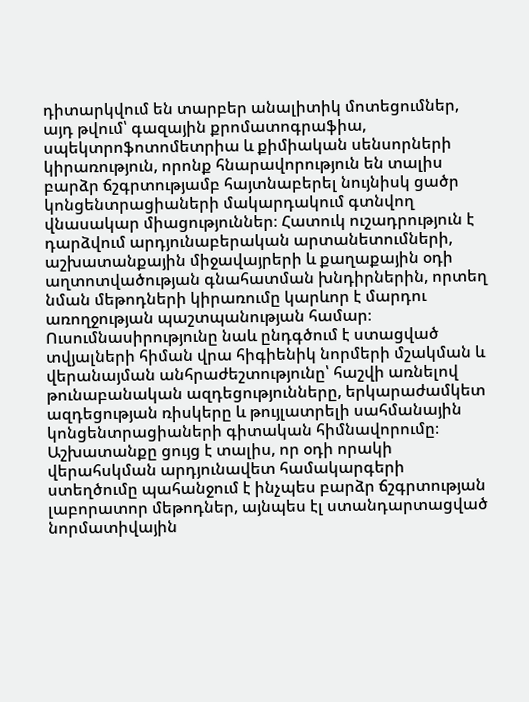դիտարկվում են տարբեր անալիտիկ մոտեցումներ, այդ թվում՝ գազային քրոմատոգրաֆիա, սպեկտրոֆոտոմետրիա և քիմիական սենսորների կիրառություն, որոնք հնարավորություն են տալիս բարձր ճշգրտությամբ հայտնաբերել նույնիսկ ցածր կոնցենտրացիաների մակարդակում գտնվող վնասակար միացություններ։ Հատուկ ուշադրություն է դարձվում արդյունաբերական արտանետումների, աշխատանքային միջավայրերի և քաղաքային օդի աղտոտվածության գնահատման խնդիրներին, որտեղ նման մեթոդների կիրառումը կարևոր է մարդու առողջության պաշտպանության համար։ Ուսումնասիրությունը նաև ընդգծում է ստացված տվյալների հիման վրա հիգիենիկ նորմերի մշակման և վերանայման անհրաժեշտությունը՝ հաշվի առնելով թունաբանական ազդեցությունները, երկարաժամկետ ազդեցության ռիսկերը և թույլատրելի սահմանային կոնցենտրացիաների գիտական հիմնավորումը։ Աշխատանքը ցույց է տալիս, որ օդի որակի վերահսկման արդյունավետ համակարգերի ստեղծումը պահանջում է ինչպես բարձր ճշգրտության լաբորատոր մեթոդներ, այնպես էլ ստանդարտացված նորմատիվային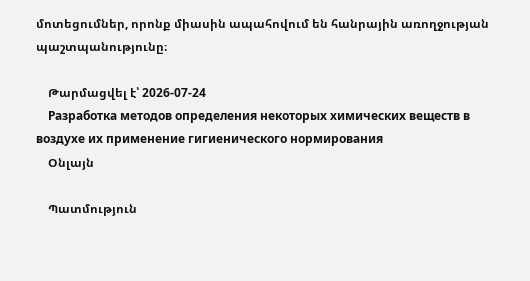մոտեցումներ, որոնք միասին ապահովում են հանրային առողջության պաշտպանությունը։

    Թարմացվել է՝ 2026-07-24
    Разработка методов определения некоторых химических веществ в воздухе их применение гигиенического нормирования
    Օնլայն

    Պատմություն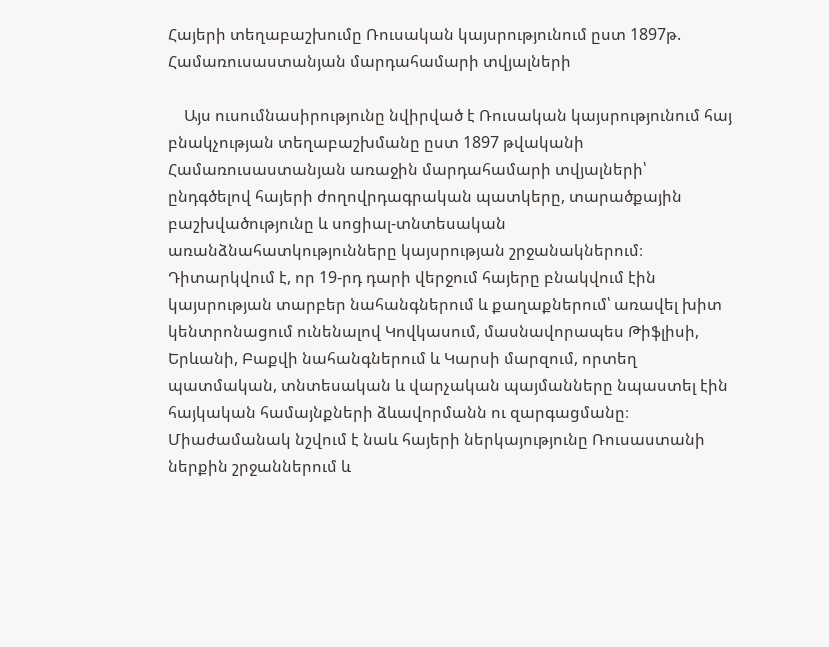Հայերի տեղաբաշխումը Ռուսական կայսրությունում ըստ 1897թ. Համառուսաստանյան մարդահամարի տվյալների

    Այս ուսումնասիրությունը նվիրված է Ռուսական կայսրությունում հայ բնակչության տեղաբաշխմանը ըստ 1897 թվականի Համառուսաստանյան առաջին մարդահամարի տվյալների՝ ընդգծելով հայերի ժողովրդագրական պատկերը, տարածքային բաշխվածությունը և սոցիալ-տնտեսական առանձնահատկությունները կայսրության շրջանակներում։ Դիտարկվում է, որ 19-րդ դարի վերջում հայերը բնակվում էին կայսրության տարբեր նահանգներում և քաղաքներում՝ առավել խիտ կենտրոնացում ունենալով Կովկասում, մասնավորապես Թիֆլիսի, Երևանի, Բաքվի նահանգներում և Կարսի մարզում, որտեղ պատմական, տնտեսական և վարչական պայմանները նպաստել էին հայկական համայնքների ձևավորմանն ու զարգացմանը։ Միաժամանակ նշվում է նաև հայերի ներկայությունը Ռուսաստանի ներքին շրջաններում և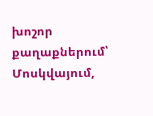խոշոր քաղաքներում՝ Մոսկվայում,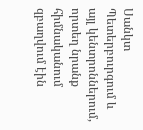Սանկտ Պետերբուրգում և այլ կենտրոններում, որտեղ նրանք հիմնականում զբաղվում էին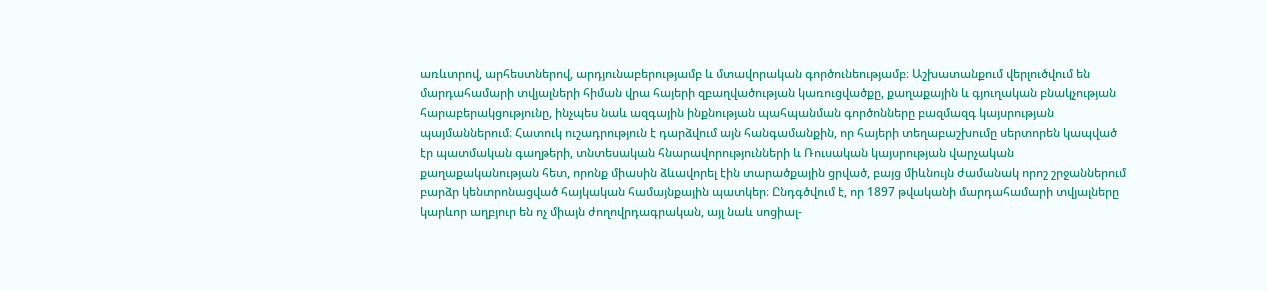առևտրով, արհեստներով, արդյունաբերությամբ և մտավորական գործունեությամբ։ Աշխատանքում վերլուծվում են մարդահամարի տվյալների հիման վրա հայերի զբաղվածության կառուցվածքը, քաղաքային և գյուղական բնակչության հարաբերակցությունը, ինչպես նաև ազգային ինքնության պահպանման գործոնները բազմազգ կայսրության պայմաններում։ Հատուկ ուշադրություն է դարձվում այն հանգամանքին, որ հայերի տեղաբաշխումը սերտորեն կապված էր պատմական գաղթերի, տնտեսական հնարավորությունների և Ռուսական կայսրության վարչական քաղաքականության հետ, որոնք միասին ձևավորել էին տարածքային ցրված, բայց միևնույն ժամանակ որոշ շրջաններում բարձր կենտրոնացված հայկական համայնքային պատկեր։ Ընդգծվում է, որ 1897 թվականի մարդահամարի տվյալները կարևոր աղբյուր են ոչ միայն ժողովրդագրական, այլ նաև սոցիալ-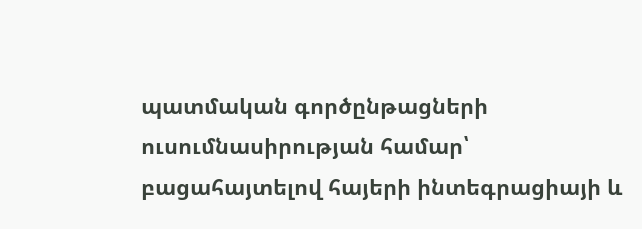պատմական գործընթացների ուսումնասիրության համար՝ բացահայտելով հայերի ինտեգրացիայի և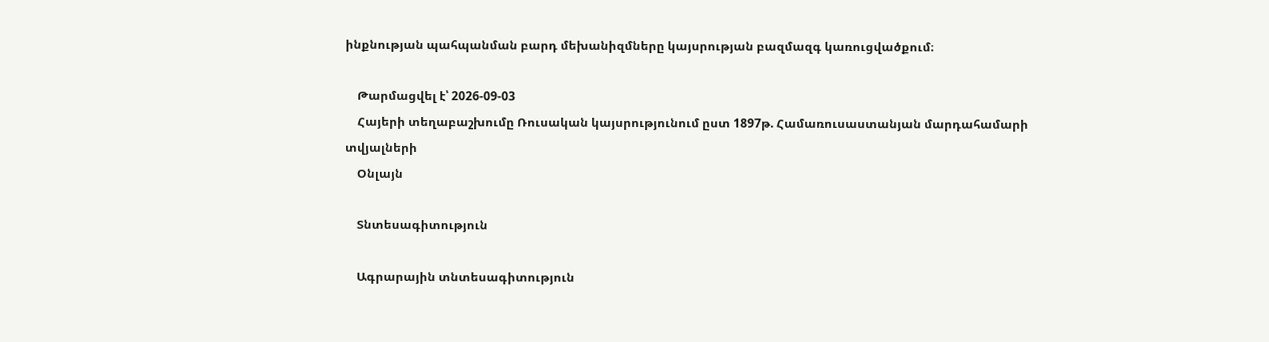ինքնության պահպանման բարդ մեխանիզմները կայսրության բազմազգ կառուցվածքում։

    Թարմացվել է՝ 2026-09-03
    Հայերի տեղաբաշխումը Ռուսական կայսրությունում ըստ 1897թ. Համառուսաստանյան մարդահամարի տվյալների
    Օնլայն

    Տնտեսագիտություն

    Ագրարային տնտեսագիտություն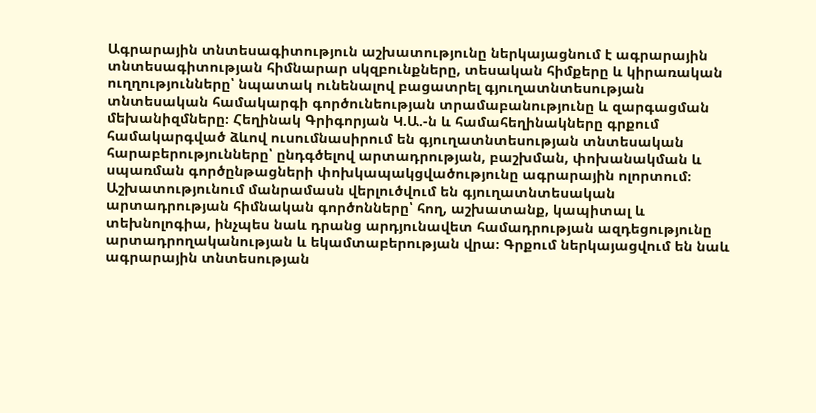Ագրարային տնտեսագիտություն աշխատությունը ներկայացնում է ագրարային տնտեսագիտության հիմնարար սկզբունքները, տեսական հիմքերը և կիրառական ուղղությունները՝ նպատակ ունենալով բացատրել գյուղատնտեսության տնտեսական համակարգի գործունեության տրամաբանությունը և զարգացման մեխանիզմները։ Հեղինակ Գրիգորյան Կ.Ա.-ն և համահեղինակները գրքում համակարգված ձևով ուսումնասիրում են գյուղատնտեսության տնտեսական հարաբերությունները՝ ընդգծելով արտադրության, բաշխման, փոխանակման և սպառման գործընթացների փոխկապակցվածությունը ագրարային ոլորտում։ Աշխատությունում մանրամասն վերլուծվում են գյուղատնտեսական արտադրության հիմնական գործոնները՝ հող, աշխատանք, կապիտալ և տեխնոլոգիա, ինչպես նաև դրանց արդյունավետ համադրության ազդեցությունը արտադրողականության և եկամտաբերության վրա։ Գրքում ներկայացվում են նաև ագրարային տնտեսության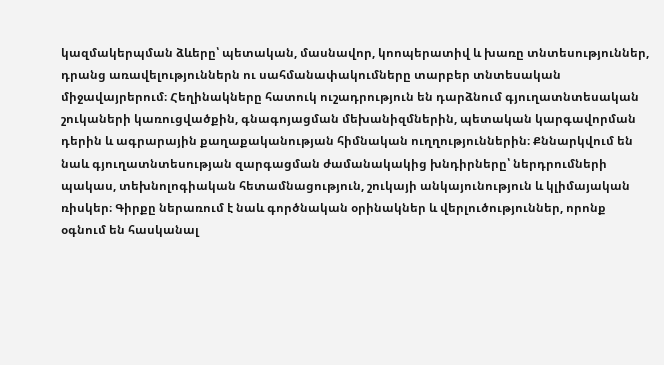կազմակերպման ձևերը՝ պետական, մասնավոր, կոոպերատիվ և խառը տնտեսություններ, դրանց առավելություններն ու սահմանափակումները տարբեր տնտեսական միջավայրերում։ Հեղինակները հատուկ ուշադրություն են դարձնում գյուղատնտեսական շուկաների կառուցվածքին, գնագոյացման մեխանիզմներին, պետական կարգավորման դերին և ագրարային քաղաքականության հիմնական ուղղություններին։ Քննարկվում են նաև գյուղատնտեսության զարգացման ժամանակակից խնդիրները՝ ներդրումների պակաս, տեխնոլոգիական հետամնացություն, շուկայի անկայունություն և կլիմայական ռիսկեր։ Գիրքը ներառում է նաև գործնական օրինակներ և վերլուծություններ, որոնք օգնում են հասկանալ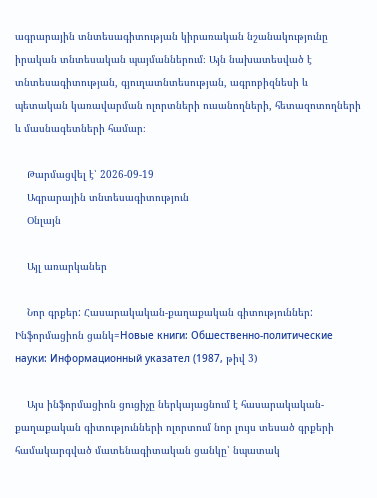ագրարային տնտեսագիտության կիրառական նշանակությունը իրական տնտեսական պայմաններում։ Այն նախատեսված է տնտեսագիտության, գյուղատնտեսության, ագրոբիզնեսի և պետական կառավարման ոլորտների ուսանողների, հետազոտողների և մասնագետների համար։

    Թարմացվել է՝ 2026-09-19
    Ագրարային տնտեսագիտություն
    Օնլայն

    Այլ առարկաներ

    Նոր գրքեր: Հասարակական-քաղաքական գիտություններ: Ինֆորմացիոն ցանկ=Новые книги: Обшественно-политические науки: Информационный указател (1987, թիվ 3)

    Այս ինֆորմացիոն ցուցիչը ներկայացնում է հասարակական-քաղաքական գիտությունների ոլորտում նոր լույս տեսած գրքերի համակարգված մատենագիտական ցանկը՝ նպատակ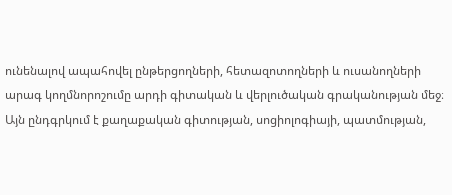ունենալով ապահովել ընթերցողների, հետազոտողների և ուսանողների արագ կողմնորոշումը արդի գիտական և վերլուծական գրականության մեջ։ Այն ընդգրկում է քաղաքական գիտության, սոցիոլոգիայի, պատմության,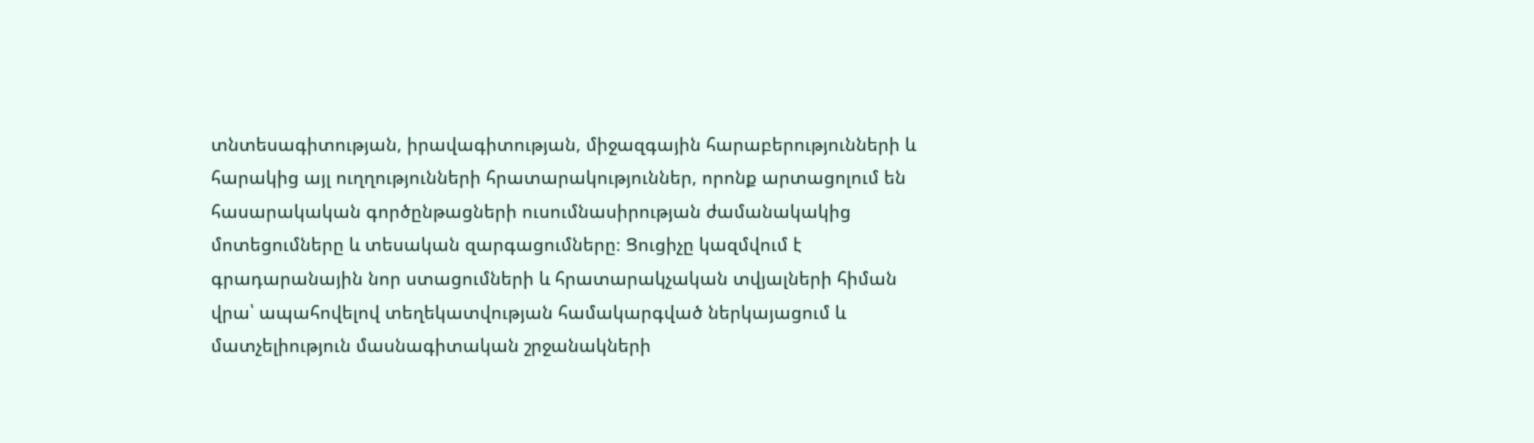տնտեսագիտության, իրավագիտության, միջազգային հարաբերությունների և հարակից այլ ուղղությունների հրատարակություններ, որոնք արտացոլում են հասարակական գործընթացների ուսումնասիրության ժամանակակից մոտեցումները և տեսական զարգացումները։ Ցուցիչը կազմվում է գրադարանային նոր ստացումների և հրատարակչական տվյալների հիման վրա՝ ապահովելով տեղեկատվության համակարգված ներկայացում և մատչելիություն մասնագիտական շրջանակների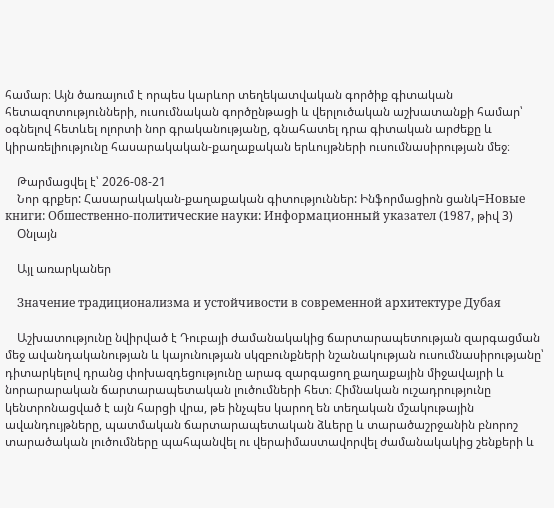համար։ Այն ծառայում է որպես կարևոր տեղեկատվական գործիք գիտական հետազոտությունների, ուսումնական գործընթացի և վերլուծական աշխատանքի համար՝ օգնելով հետևել ոլորտի նոր գրականությանը, գնահատել դրա գիտական արժեքը և կիրառելիությունը հասարակական-քաղաքական երևույթների ուսումնասիրության մեջ։

    Թարմացվել է՝ 2026-08-21
    Նոր գրքեր: Հասարակական-քաղաքական գիտություններ: Ինֆորմացիոն ցանկ=Новые книги: Обшественно-политические науки: Информационный указател (1987, թիվ 3)
    Օնլայն

    Այլ առարկաներ

    Значение традиционализма и устойчивости в современной архитектуре Дубая

    Աշխատությունը նվիրված է Դուբայի ժամանակակից ճարտարապետության զարգացման մեջ ավանդականության և կայունության սկզբունքների նշանակության ուսումնասիրությանը՝ դիտարկելով դրանց փոխազդեցությունը արագ զարգացող քաղաքային միջավայրի և նորարարական ճարտարապետական լուծումների հետ։ Հիմնական ուշադրությունը կենտրոնացված է այն հարցի վրա, թե ինչպես կարող են տեղական մշակութային ավանդույթները, պատմական ճարտարապետական ձևերը և տարածաշրջանին բնորոշ տարածական լուծումները պահպանվել ու վերաիմաստավորվել ժամանակակից շենքերի և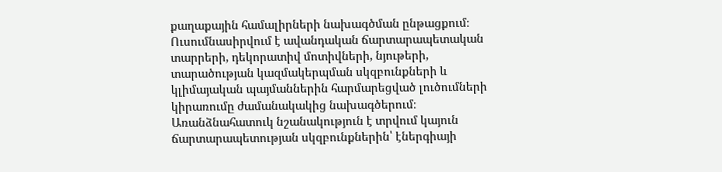քաղաքային համալիրների նախագծման ընթացքում։ Ուսումնասիրվում է ավանդական ճարտարապետական տարրերի, դեկորատիվ մոտիվների, նյութերի, տարածության կազմակերպման սկզբունքների և կլիմայական պայմաններին հարմարեցված լուծումների կիրառումը ժամանակակից նախագծերում։ Առանձնահատուկ նշանակություն է տրվում կայուն ճարտարապետության սկզբունքներին՝ էներգիայի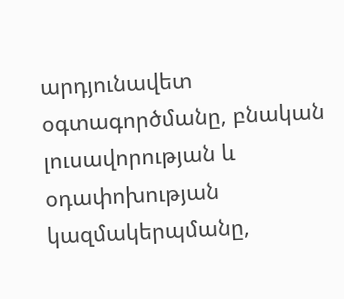արդյունավետ օգտագործմանը, բնական լուսավորության և օդափոխության կազմակերպմանը,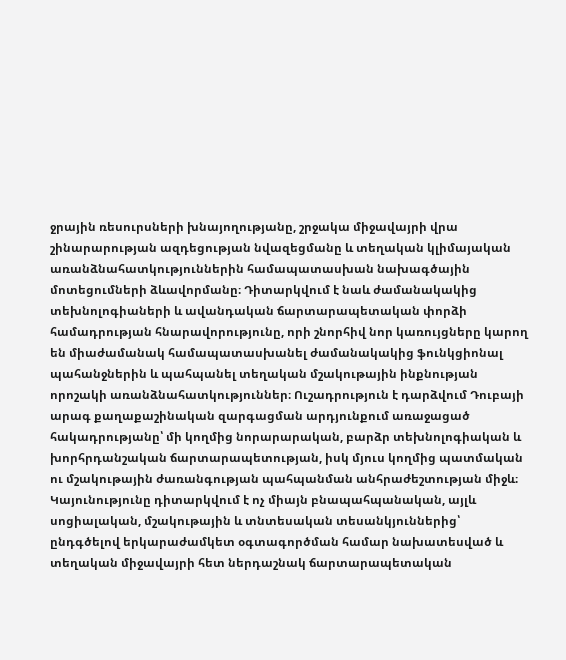ջրային ռեսուրսների խնայողությանը, շրջակա միջավայրի վրա շինարարության ազդեցության նվազեցմանը և տեղական կլիմայական առանձնահատկություններին համապատասխան նախագծային մոտեցումների ձևավորմանը։ Դիտարկվում է նաև ժամանակակից տեխնոլոգիաների և ավանդական ճարտարապետական փորձի համադրության հնարավորությունը, որի շնորհիվ նոր կառույցները կարող են միաժամանակ համապատասխանել ժամանակակից ֆունկցիոնալ պահանջներին և պահպանել տեղական մշակութային ինքնության որոշակի առանձնահատկություններ։ Ուշադրություն է դարձվում Դուբայի արագ քաղաքաշինական զարգացման արդյունքում առաջացած հակադրությանը՝ մի կողմից նորարարական, բարձր տեխնոլոգիական և խորհրդանշական ճարտարապետության, իսկ մյուս կողմից պատմական ու մշակութային ժառանգության պահպանման անհրաժեշտության միջև։ Կայունությունը դիտարկվում է ոչ միայն բնապահպանական, այլև սոցիալական, մշակութային և տնտեսական տեսանկյուններից՝ ընդգծելով երկարաժամկետ օգտագործման համար նախատեսված և տեղական միջավայրի հետ ներդաշնակ ճարտարապետական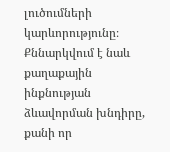լուծումների կարևորությունը։ Քննարկվում է նաև քաղաքային ինքնության ձևավորման խնդիրը, քանի որ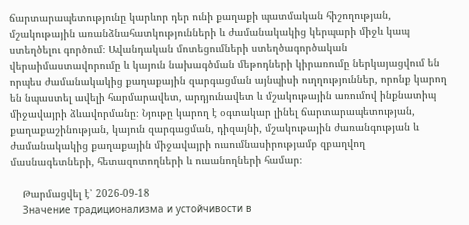ճարտարապետությունը կարևոր դեր ունի քաղաքի պատմական հիշողության, մշակութային առանձնահատկությունների և ժամանակակից կերպարի միջև կապ ստեղծելու գործում։ Ավանդական մոտեցումների ստեղծագործական վերաիմաստավորումը և կայուն նախագծման մեթոդների կիրառումը ներկայացվում են որպես ժամանակակից քաղաքային զարգացման այնպիսի ուղղություններ, որոնք կարող են նպաստել ավելի հարմարավետ, արդյունավետ և մշակութային առումով ինքնատիպ միջավայրի ձևավորմանը։ Նյութը կարող է օգտակար լինել ճարտարապետության, քաղաքաշինության, կայուն զարգացման, դիզայնի, մշակութային ժառանգության և ժամանակակից քաղաքային միջավայրի ուսումնասիրությամբ զբաղվող մասնագետների, հետազոտողների և ուսանողների համար։

    Թարմացվել է՝ 2026-09-18
    Значение традиционализма и устойчивости в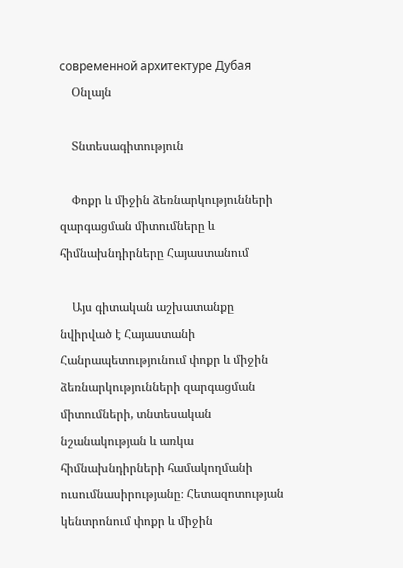современной архитектуре Дубая
    Օնլայն

    Տնտեսագիտություն

    Փոքր և միջին ձեռնարկությունների զարգացման միտումները և հիմնախնդիրները Հայաստանում

    Այս գիտական աշխատանքը նվիրված է Հայաստանի Հանրապետությունում փոքր և միջին ձեռնարկությունների զարգացման միտումների, տնտեսական նշանակության և առկա հիմնախնդիրների համակողմանի ուսումնասիրությանը։ Հետազոտության կենտրոնում փոքր և միջին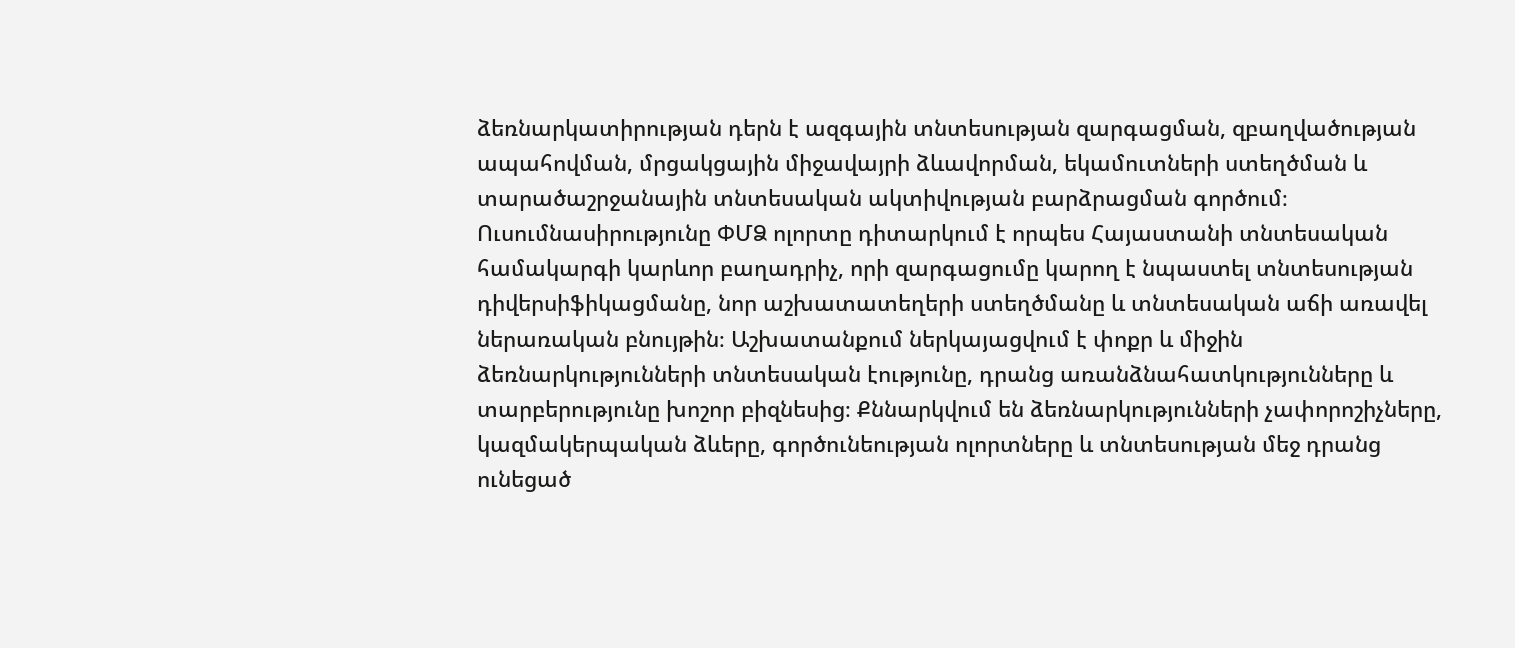ձեռնարկատիրության դերն է ազգային տնտեսության զարգացման, զբաղվածության ապահովման, մրցակցային միջավայրի ձևավորման, եկամուտների ստեղծման և տարածաշրջանային տնտեսական ակտիվության բարձրացման գործում։ Ուսումնասիրությունը ՓՄՁ ոլորտը դիտարկում է որպես Հայաստանի տնտեսական համակարգի կարևոր բաղադրիչ, որի զարգացումը կարող է նպաստել տնտեսության դիվերսիֆիկացմանը, նոր աշխատատեղերի ստեղծմանը և տնտեսական աճի առավել ներառական բնույթին։ Աշխատանքում ներկայացվում է փոքր և միջին ձեռնարկությունների տնտեսական էությունը, դրանց առանձնահատկությունները և տարբերությունը խոշոր բիզնեսից։ Քննարկվում են ձեռնարկությունների չափորոշիչները, կազմակերպական ձևերը, գործունեության ոլորտները և տնտեսության մեջ դրանց ունեցած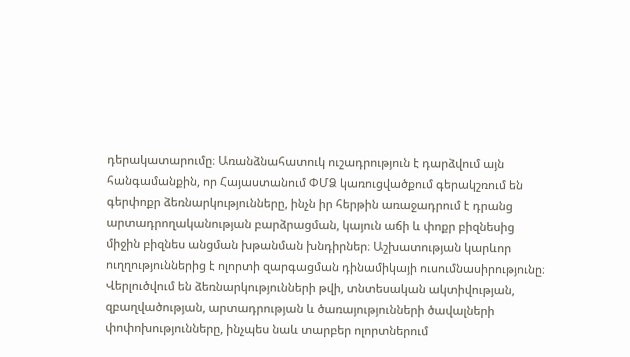դերակատարումը։ Առանձնահատուկ ուշադրություն է դարձվում այն հանգամանքին, որ Հայաստանում ՓՄՁ կառուցվածքում գերակշռում են գերփոքր ձեռնարկությունները, ինչն իր հերթին առաջադրում է դրանց արտադրողականության բարձրացման, կայուն աճի և փոքր բիզնեսից միջին բիզնես անցման խթանման խնդիրներ։ Աշխատության կարևոր ուղղություններից է ոլորտի զարգացման դինամիկայի ուսումնասիրությունը։ Վերլուծվում են ձեռնարկությունների թվի, տնտեսական ակտիվության, զբաղվածության, արտադրության և ծառայությունների ծավալների փոփոխությունները, ինչպես նաև տարբեր ոլորտներում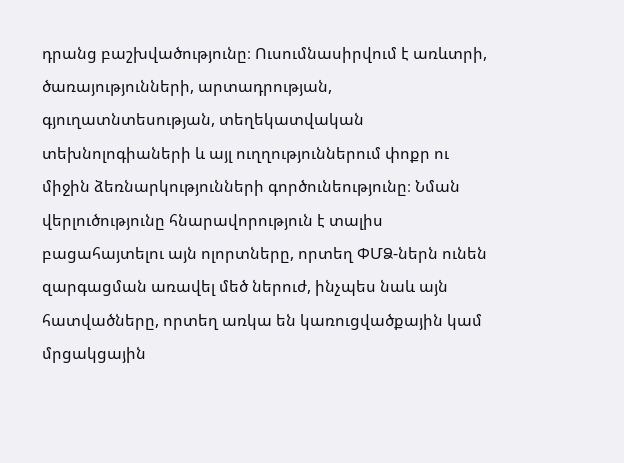դրանց բաշխվածությունը։ Ուսումնասիրվում է առևտրի, ծառայությունների, արտադրության, գյուղատնտեսության, տեղեկատվական տեխնոլոգիաների և այլ ուղղություններում փոքր ու միջին ձեռնարկությունների գործունեությունը։ Նման վերլուծությունը հնարավորություն է տալիս բացահայտելու այն ոլորտները, որտեղ ՓՄՁ-ներն ունեն զարգացման առավել մեծ ներուժ, ինչպես նաև այն հատվածները, որտեղ առկա են կառուցվածքային կամ մրցակցային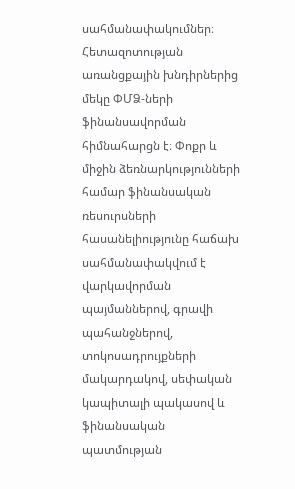սահմանափակումներ։ Հետազոտության առանցքային խնդիրներից մեկը ՓՄՁ-ների ֆինանսավորման հիմնահարցն է։ Փոքր և միջին ձեռնարկությունների համար ֆինանսական ռեսուրսների հասանելիությունը հաճախ սահմանափակվում է վարկավորման պայմաններով, գրավի պահանջներով, տոկոսադրույքների մակարդակով, սեփական կապիտալի պակասով և ֆինանսական պատմության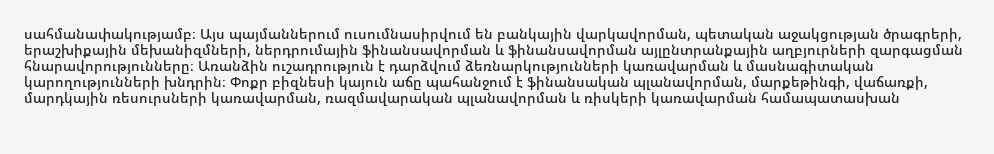սահմանափակությամբ։ Այս պայմաններում ուսումնասիրվում են բանկային վարկավորման, պետական աջակցության ծրագրերի, երաշխիքային մեխանիզմների, ներդրումային ֆինանսավորման և ֆինանսավորման այլընտրանքային աղբյուրների զարգացման հնարավորությունները։ Առանձին ուշադրություն է դարձվում ձեռնարկությունների կառավարման և մասնագիտական կարողությունների խնդրին։ Փոքր բիզնեսի կայուն աճը պահանջում է ֆինանսական պլանավորման, մարքեթինգի, վաճառքի, մարդկային ռեսուրսների կառավարման, ռազմավարական պլանավորման և ռիսկերի կառավարման համապատասխան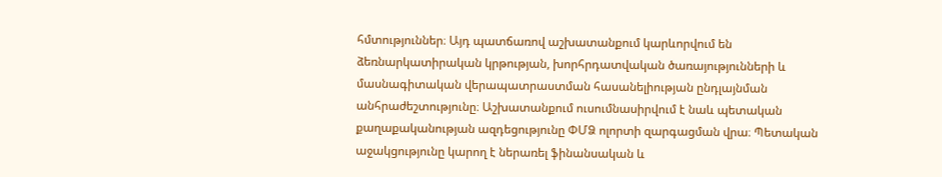հմտություններ։ Այդ պատճառով աշխատանքում կարևորվում են ձեռնարկատիրական կրթության, խորհրդատվական ծառայությունների և մասնագիտական վերապատրաստման հասանելիության ընդլայնման անհրաժեշտությունը։ Աշխատանքում ուսումնասիրվում է նաև պետական քաղաքականության ազդեցությունը ՓՄՁ ոլորտի զարգացման վրա։ Պետական աջակցությունը կարող է ներառել ֆինանսական և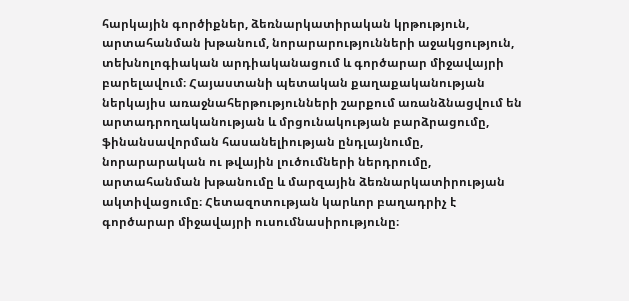հարկային գործիքներ, ձեռնարկատիրական կրթություն, արտահանման խթանում, նորարարությունների աջակցություն, տեխնոլոգիական արդիականացում և գործարար միջավայրի բարելավում։ Հայաստանի պետական քաղաքականության ներկայիս առաջնահերթությունների շարքում առանձնացվում են արտադրողականության և մրցունակության բարձրացումը, ֆինանսավորման հասանելիության ընդլայնումը, նորարարական ու թվային լուծումների ներդրումը, արտահանման խթանումը և մարզային ձեռնարկատիրության ակտիվացումը։ Հետազոտության կարևոր բաղադրիչ է գործարար միջավայրի ուսումնասիրությունը։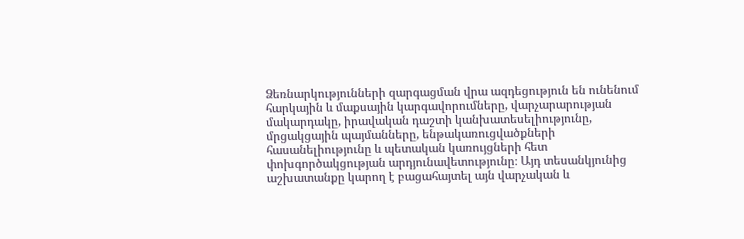Ձեռնարկությունների զարգացման վրա ազդեցություն են ունենում հարկային և մաքսային կարգավորումները, վարչարարության մակարդակը, իրավական դաշտի կանխատեսելիությունը, մրցակցային պայմանները, ենթակառուցվածքների հասանելիությունը և պետական կառույցների հետ փոխգործակցության արդյունավետությունը։ Այդ տեսանկյունից աշխատանքը կարող է բացահայտել այն վարչական և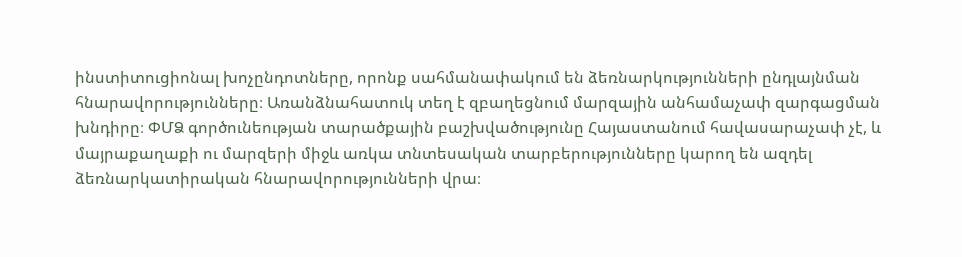ինստիտուցիոնալ խոչընդոտները, որոնք սահմանափակում են ձեռնարկությունների ընդլայնման հնարավորությունները։ Առանձնահատուկ տեղ է զբաղեցնում մարզային անհամաչափ զարգացման խնդիրը։ ՓՄՁ գործունեության տարածքային բաշխվածությունը Հայաստանում հավասարաչափ չէ, և մայրաքաղաքի ու մարզերի միջև առկա տնտեսական տարբերությունները կարող են ազդել ձեռնարկատիրական հնարավորությունների վրա։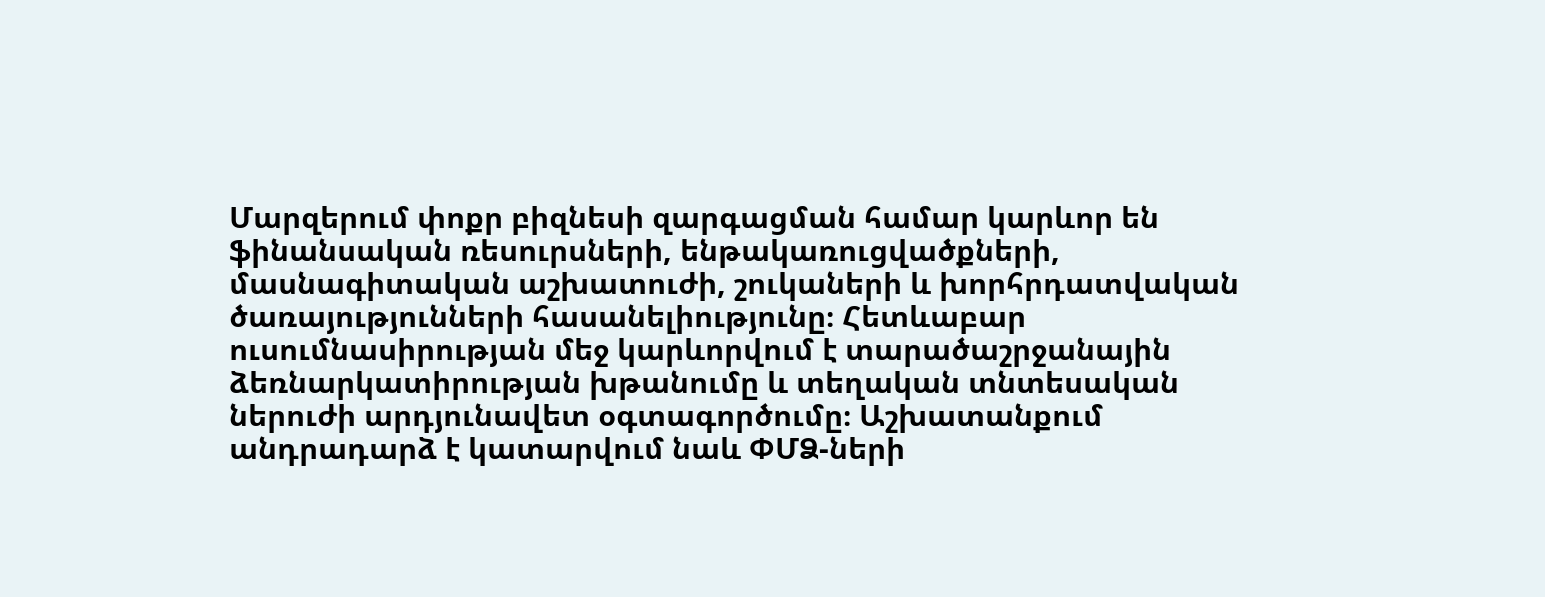Մարզերում փոքր բիզնեսի զարգացման համար կարևոր են ֆինանսական ռեսուրսների, ենթակառուցվածքների, մասնագիտական աշխատուժի, շուկաների և խորհրդատվական ծառայությունների հասանելիությունը։ Հետևաբար ուսումնասիրության մեջ կարևորվում է տարածաշրջանային ձեռնարկատիրության խթանումը և տեղական տնտեսական ներուժի արդյունավետ օգտագործումը։ Աշխատանքում անդրադարձ է կատարվում նաև ՓՄՁ-ների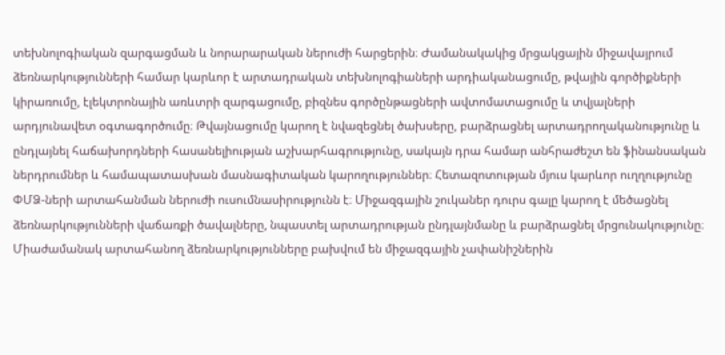տեխնոլոգիական զարգացման և նորարարական ներուժի հարցերին։ Ժամանակակից մրցակցային միջավայրում ձեռնարկությունների համար կարևոր է արտադրական տեխնոլոգիաների արդիականացումը, թվային գործիքների կիրառումը, էլեկտրոնային առևտրի զարգացումը, բիզնես գործընթացների ավտոմատացումը և տվյալների արդյունավետ օգտագործումը։ Թվայնացումը կարող է նվազեցնել ծախսերը, բարձրացնել արտադրողականությունը և ընդլայնել հաճախորդների հասանելիության աշխարհագրությունը, սակայն դրա համար անհրաժեշտ են ֆինանսական ներդրումներ և համապատասխան մասնագիտական կարողություններ։ Հետազոտության մյուս կարևոր ուղղությունը ՓՄՁ-ների արտահանման ներուժի ուսումնասիրությունն է։ Միջազգային շուկաներ դուրս գալը կարող է մեծացնել ձեռնարկությունների վաճառքի ծավալները, նպաստել արտադրության ընդլայնմանը և բարձրացնել մրցունակությունը։ Միաժամանակ արտահանող ձեռնարկությունները բախվում են միջազգային չափանիշներին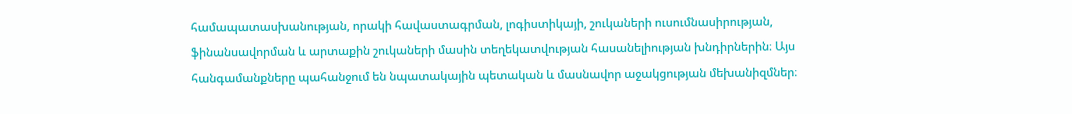համապատասխանության, որակի հավաստագրման, լոգիստիկայի, շուկաների ուսումնասիրության, ֆինանսավորման և արտաքին շուկաների մասին տեղեկատվության հասանելիության խնդիրներին։ Այս հանգամանքները պահանջում են նպատակային պետական և մասնավոր աջակցության մեխանիզմներ։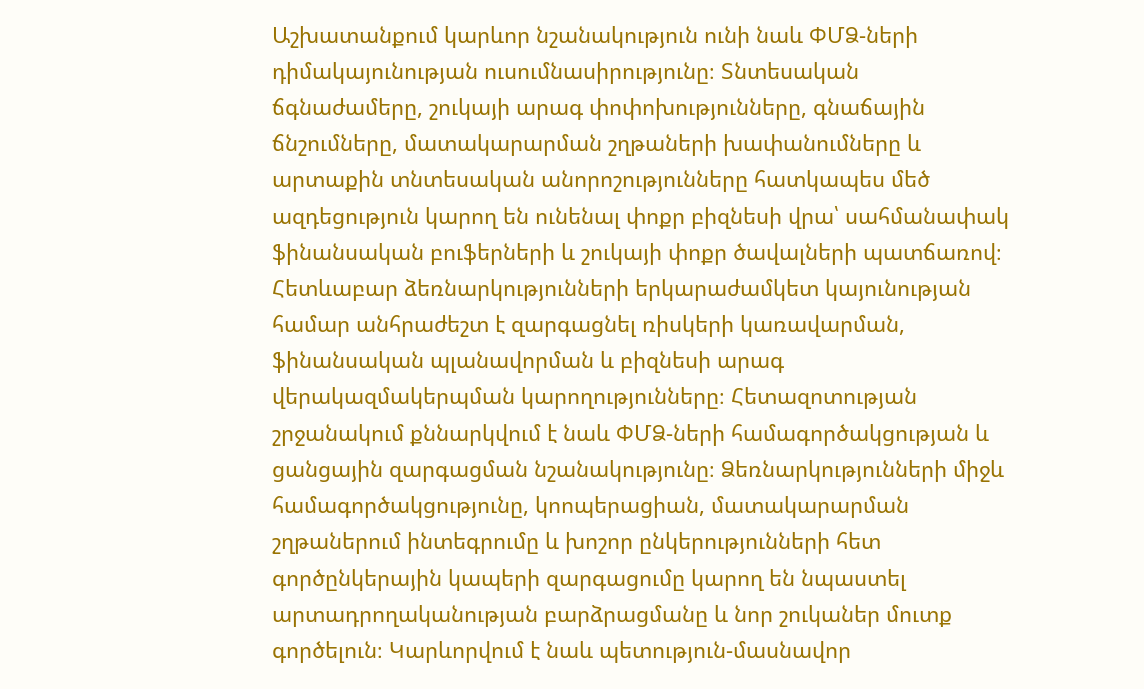Աշխատանքում կարևոր նշանակություն ունի նաև ՓՄՁ-ների դիմակայունության ուսումնասիրությունը։ Տնտեսական ճգնաժամերը, շուկայի արագ փոփոխությունները, գնաճային ճնշումները, մատակարարման շղթաների խափանումները և արտաքին տնտեսական անորոշությունները հատկապես մեծ ազդեցություն կարող են ունենալ փոքր բիզնեսի վրա՝ սահմանափակ ֆինանսական բուֆերների և շուկայի փոքր ծավալների պատճառով։ Հետևաբար ձեռնարկությունների երկարաժամկետ կայունության համար անհրաժեշտ է զարգացնել ռիսկերի կառավարման, ֆինանսական պլանավորման և բիզնեսի արագ վերակազմակերպման կարողությունները։ Հետազոտության շրջանակում քննարկվում է նաև ՓՄՁ-ների համագործակցության և ցանցային զարգացման նշանակությունը։ Ձեռնարկությունների միջև համագործակցությունը, կոոպերացիան, մատակարարման շղթաներում ինտեգրումը և խոշոր ընկերությունների հետ գործընկերային կապերի զարգացումը կարող են նպաստել արտադրողականության բարձրացմանը և նոր շուկաներ մուտք գործելուն։ Կարևորվում է նաև պետություն-մասնավոր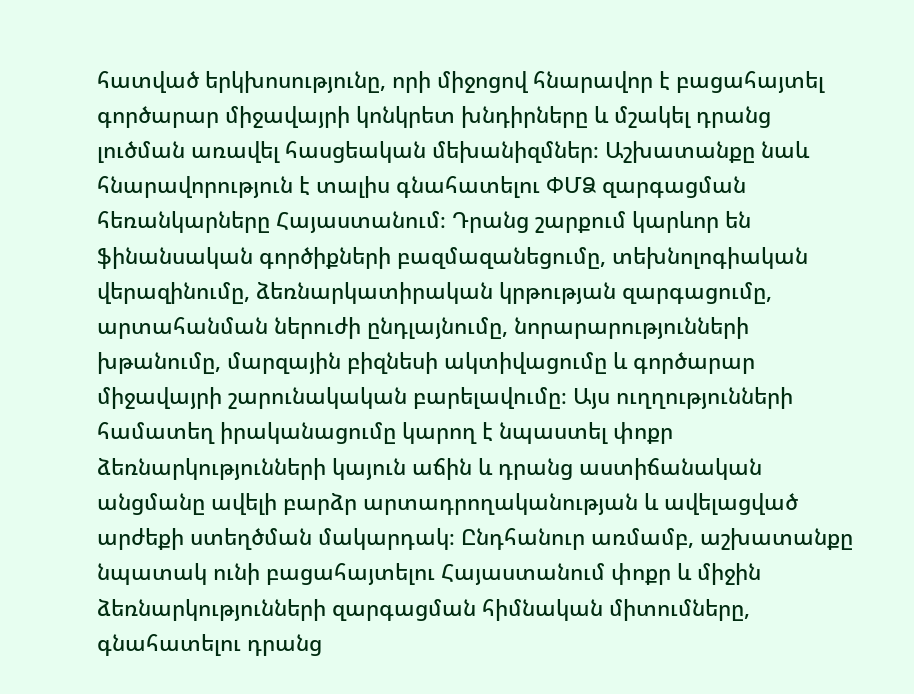հատված երկխոսությունը, որի միջոցով հնարավոր է բացահայտել գործարար միջավայրի կոնկրետ խնդիրները և մշակել դրանց լուծման առավել հասցեական մեխանիզմներ։ Աշխատանքը նաև հնարավորություն է տալիս գնահատելու ՓՄՁ զարգացման հեռանկարները Հայաստանում։ Դրանց շարքում կարևոր են ֆինանսական գործիքների բազմազանեցումը, տեխնոլոգիական վերազինումը, ձեռնարկատիրական կրթության զարգացումը, արտահանման ներուժի ընդլայնումը, նորարարությունների խթանումը, մարզային բիզնեսի ակտիվացումը և գործարար միջավայրի շարունակական բարելավումը։ Այս ուղղությունների համատեղ իրականացումը կարող է նպաստել փոքր ձեռնարկությունների կայուն աճին և դրանց աստիճանական անցմանը ավելի բարձր արտադրողականության և ավելացված արժեքի ստեղծման մակարդակ։ Ընդհանուր առմամբ, աշխատանքը նպատակ ունի բացահայտելու Հայաստանում փոքր և միջին ձեռնարկությունների զարգացման հիմնական միտումները, գնահատելու դրանց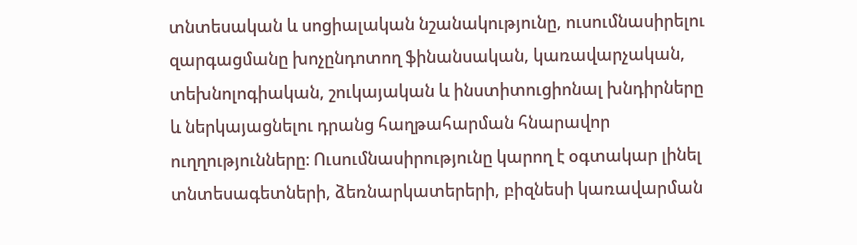տնտեսական և սոցիալական նշանակությունը, ուսումնասիրելու զարգացմանը խոչընդոտող ֆինանսական, կառավարչական, տեխնոլոգիական, շուկայական և ինստիտուցիոնալ խնդիրները և ներկայացնելու դրանց հաղթահարման հնարավոր ուղղությունները։ Ուսումնասիրությունը կարող է օգտակար լինել տնտեսագետների, ձեռնարկատերերի, բիզնեսի կառավարման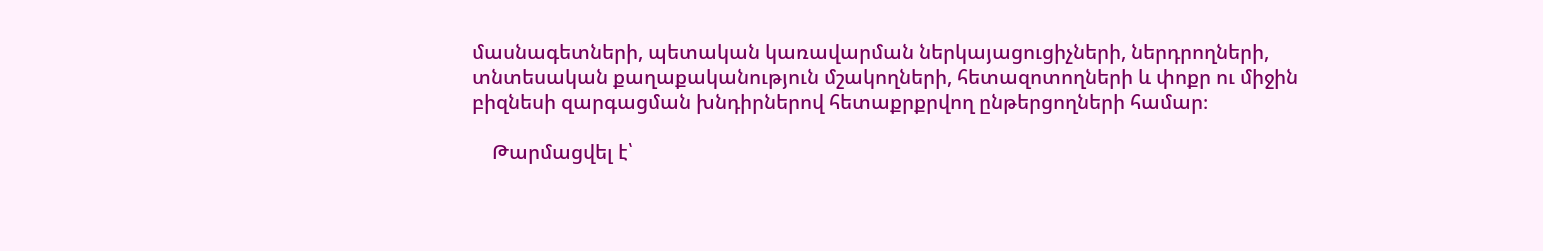մասնագետների, պետական կառավարման ներկայացուցիչների, ներդրողների, տնտեսական քաղաքականություն մշակողների, հետազոտողների և փոքր ու միջին բիզնեսի զարգացման խնդիրներով հետաքրքրվող ընթերցողների համար։

    Թարմացվել է՝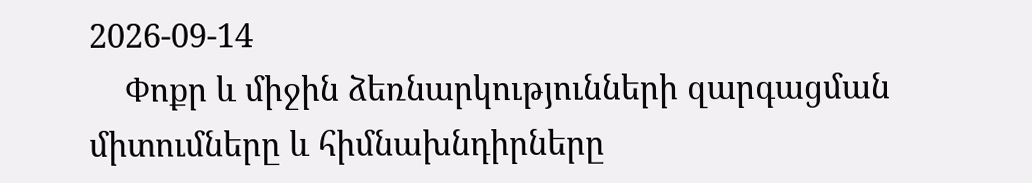2026-09-14
    Փոքր և միջին ձեռնարկությունների զարգացման միտումները և հիմնախնդիրները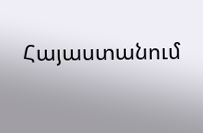Հայաստանում